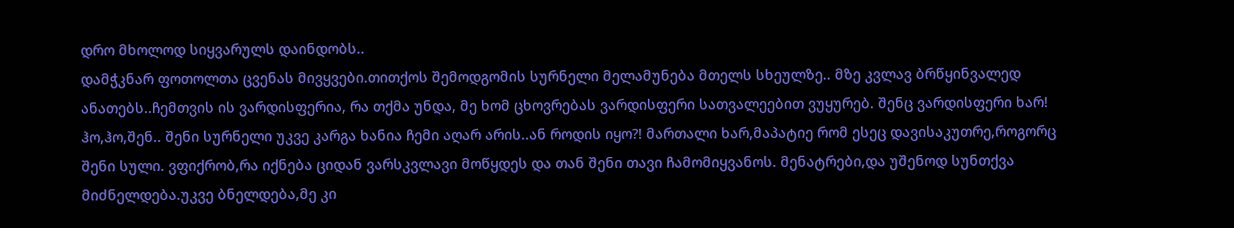დრო მხოლოდ სიყვარულს დაინდობს..
დამჭკნარ ფოთოლთა ცვენას მივყვები.თითქოს შემოდგომის სურნელი მელამუნება მთელს სხეულზე.. მზე კვლავ ბრწყინვალედ ანათებს..ჩემთვის ის ვარდისფერია, რა თქმა უნდა, მე ხომ ცხოვრებას ვარდისფერი სათვალეებით ვუყურებ. შენც ვარდისფერი ხარ! ჰო,ჰო,შენ.. შენი სურნელი უკვე კარგა ხანია ჩემი აღარ არის..ან როდის იყო?! მართალი ხარ,მაპატიე რომ ესეც დავისაკუთრე,როგორც შენი სული. ვფიქრობ,რა იქნება ციდან ვარსკვლავი მოწყდეს და თან შენი თავი ჩამომიყვანოს. მენატრები,და უშენოდ სუნთქვა მიძნელდება.უკვე ბნელდება,მე კი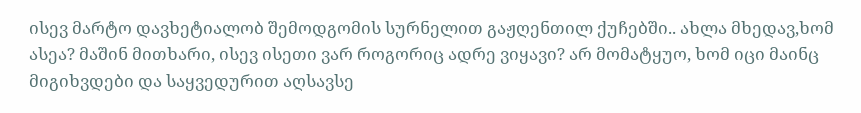ისევ მარტო დავხეტიალობ შემოდგომის სურნელით გაჟღენთილ ქუჩებში.. ახლა მხედავ,ხომ ასეა? მაშინ მითხარი, ისევ ისეთი ვარ როგორიც ადრე ვიყავი? არ მომატყუო, ხომ იცი მაინც მიგიხვდები და საყვედურით აღსავსე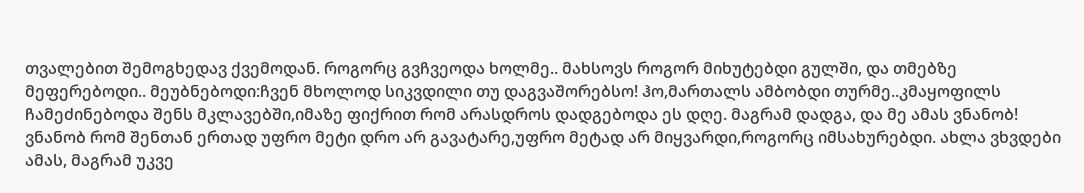თვალებით შემოგხედავ ქვემოდან. როგორც გვჩვეოდა ხოლმე.. მახსოვს როგორ მიხუტებდი გულში, და თმებზე მეფერებოდი.. მეუბნებოდი:ჩვენ მხოლოდ სიკვდილი თუ დაგვაშორებსო! ჰო,მართალს ამბობდი თურმე..კმაყოფილს ჩამეძინებოდა შენს მკლავებში,იმაზე ფიქრით რომ არასდროს დადგებოდა ეს დღე. მაგრამ დადგა, და მე ამას ვნანობ! ვნანობ რომ შენთან ერთად უფრო მეტი დრო არ გავატარე,უფრო მეტად არ მიყვარდი,როგორც იმსახურებდი. ახლა ვხვდები ამას, მაგრამ უკვე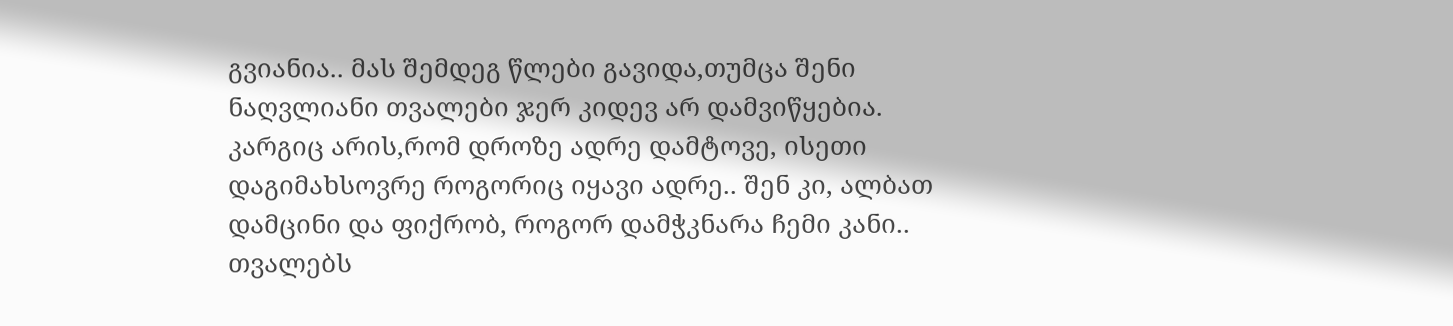გვიანია.. მას შემდეგ წლები გავიდა,თუმცა შენი ნაღვლიანი თვალები ჯერ კიდევ არ დამვიწყებია. კარგიც არის,რომ დროზე ადრე დამტოვე, ისეთი დაგიმახსოვრე როგორიც იყავი ადრე.. შენ კი, ალბათ დამცინი და ფიქრობ, როგორ დამჭკნარა ჩემი კანი.. თვალებს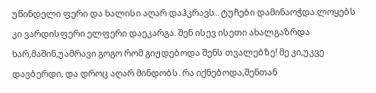უწინდელი ფერი და ხალისი აღარ დაჰკრავს.. ტუჩები დამინაოჭდა.ლოყებს კი ვარდისფერი ელფერი დაეკარგა. შენ ისევ ისეთი ახალგაზრდა ხარ,მაშინ,უამრავი გოგო რომ გიჟდებოდა შენს თვალებზე! მე კი,უკვე დავბერდი, და დროც აღარ მინდობს. რა იქნებოდა,შენთან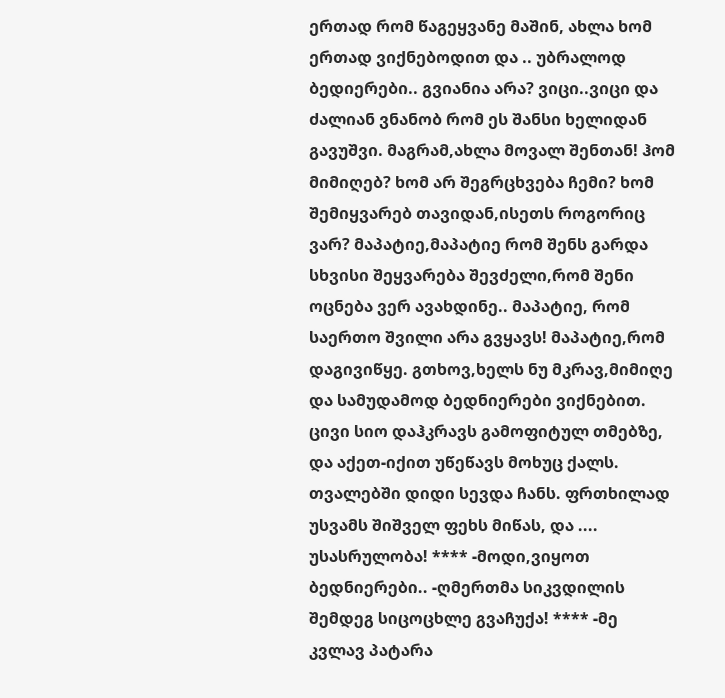ერთად რომ წაგეყვანე მაშინ, ახლა ხომ ერთად ვიქნებოდით და .. უბრალოდ ბედიერები.. გვიანია არა? ვიცი..ვიცი და ძალიან ვნანობ რომ ეს შანსი ხელიდან გავუშვი. მაგრამ,ახლა მოვალ შენთან! ჰომ მიმიღებ? ხომ არ შეგრცხვება ჩემი? ხომ შემიყვარებ თავიდან,ისეთს როგორიც ვარ? მაპატიე,მაპატიე რომ შენს გარდა სხვისი შეყვარება შევძელი,რომ შენი ოცნება ვერ ავახდინე.. მაპატიე, რომ საერთო შვილი არა გვყავს! მაპატიე,რომ დაგივიწყე. გთხოვ,ხელს ნუ მკრავ,მიმიღე და სამუდამოდ ბედნიერები ვიქნებით. ცივი სიო დაჰკრავს გამოფიტულ თმებზე, და აქეთ-იქით უწეწავს მოხუც ქალს. თვალებში დიდი სევდა ჩანს. ფრთხილად უსვამს შიშველ ფეხს მიწას, და .... უსასრულობა! **** -მოდი,ვიყოთ ბედნიერები.. -ღმერთმა სიკვდილის შემდეგ სიცოცხლე გვაჩუქა! **** -მე კვლავ პატარა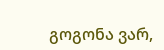გოგონა ვარ,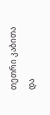თეთრი კაბითა და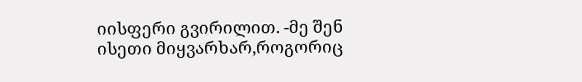იისფერი გვირილით. -მე შენ ისეთი მიყვარხარ,როგორიც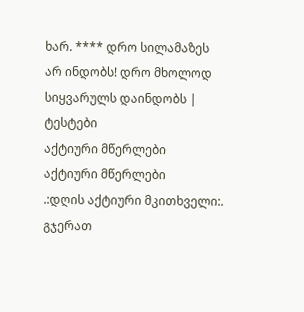ხარ. **** დრო სილამაზეს არ ინდობს! დრო მხოლოდ სიყვარულს დაინდობს |
ტესტები
აქტიური მწერლები
აქტიური მწერლები
.:დღის აქტიური მკითხველი:.
გჯერათ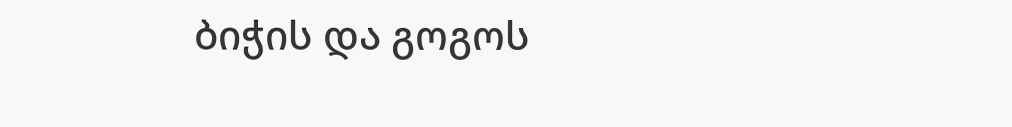ბიჭის და გოგოს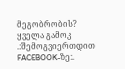მეგობრობის?
ყველა გამოკ
.:შემოგვიერთდით FACEBOOK-ზე:.